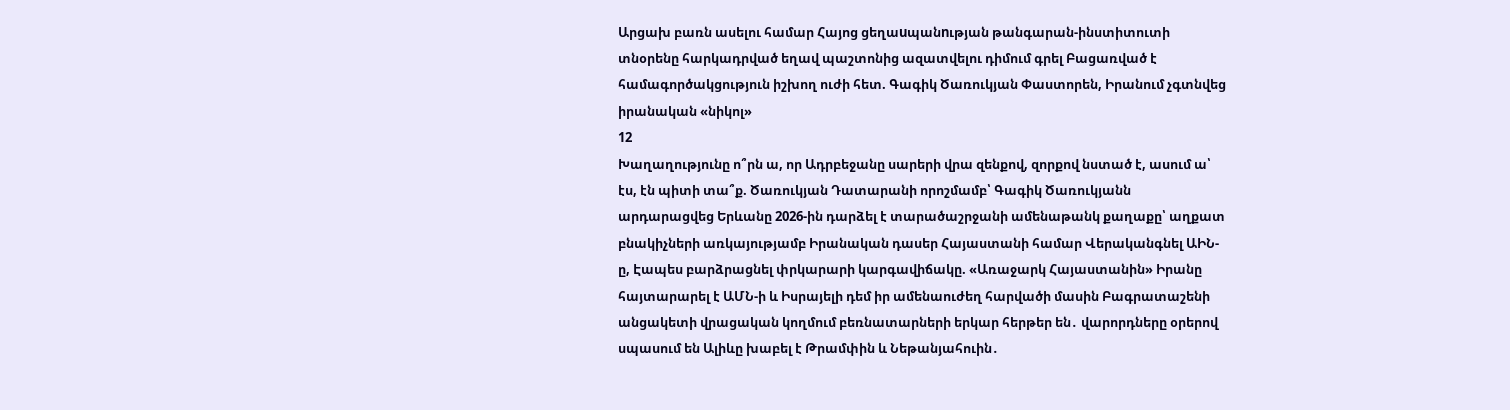Արցախ բառն ասելու համար Հայոց ցեղաuպանnւթյան թանգարան-ինստիտուտի տնօրենը հարկադրված եղավ պաշտոնից ազատվելու դիմում գրել Բացառված է համագործակցություն իշխող ուժի հետ. Գագիկ Ծառուկյան Փաստորեն, Իրանում չգտնվեց իրանական «նիկոլ»
12
Խաղաղությունը ո՞րն ա, որ Ադրբեջանը սարերի վրա զենքով, զորքով նստած է, ասում ա՝ էս, էն պիտի տա՞ք. Ծառուկյան Դատարանի որոշմամբ՝ Գագիկ Ծառուկյանն արդարացվեց Երևանը 2026-ին դարձել է տարածաշրջանի ամենաթանկ քաղաքը՝ աղքատ բնակիչների առկայությամբ Իրանական դասեր Հայաստանի համար Վերականգնել ԱԻՆ-ը, Էապես բարձրացնել փրկարարի կարգավիճակը. «Առաջարկ Հայաստանին» Իրանը հայտարարել է ԱՄՆ-ի և Իսրայելի դեմ իր ամենաուժեղ հարվածի մասին Բագրատաշենի անցակետի վրացական կողմում բեռնատարների երկար հերթեր են․ վարորդները օրերով սպասում են Ալիևը խաբել է Թրամփին և Նեթանյահուին․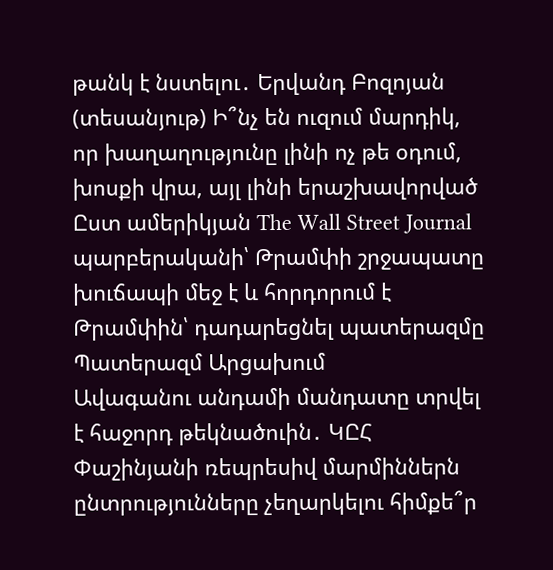թանկ է նստելու․ Երվանդ Բոզոյան (տեսանյութ) Ի՞նչ են ուզում մարդիկ, որ խաղաղությունը լինի ոչ թե օդում, խոսքի վրա, այլ լինի երաշխավորված Ըստ ամերիկյան The Wall Street Journal պարբերականի՝ Թրամփի շրջապատը խուճապի մեջ է և հորդորում է Թրամփին՝ դադարեցնել պատերազմը Պատերազմ Արցախում
Ավագանու անդամի մանդատը տրվել է հաջորդ թեկնածուին․ ԿԸՀ Փաշինյանի ռեպրեսիվ մարմիններն ընտրությունները չեղարկելու հիմքե՞ր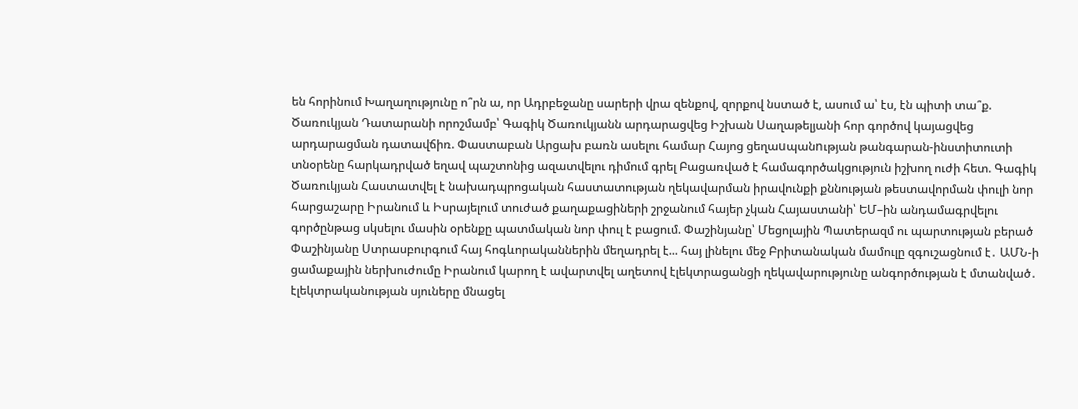են հորինում Խաղաղությունը ո՞րն ա, որ Ադրբեջանը սարերի վրա զենքով, զորքով նստած է, ասում ա՝ էս, էն պիտի տա՞ք. Ծառուկյան Դատարանի որոշմամբ՝ Գագիկ Ծառուկյանն արդարացվեց Իշխան Սաղաթելյանի հոր գործով կայացվեց արդարացման դատավճիռ. Փաստաբան Արցախ բառն ասելու համար Հայոց ցեղաuպանnւթյան թանգարան-ինստիտուտի տնօրենը հարկադրված եղավ պաշտոնից ազատվելու դիմում գրել Բացառված է համագործակցություն իշխող ուժի հետ. Գագիկ Ծառուկյան Հաստատվել է նախադպրոցական հաստատության ղեկավարման իրավունքի քննության թեստավորման փուլի նոր հարցաշարը Իրանում և Իսրայելում տուժած քաղաքացիների շրջանում հայեր չկան Հայաստանի՝ ԵՄ–ին անդամագրվելու գործընթաց սկսելու մասին օրենքը պատմական նոր փուլ է բացում. Փաշինյանը՝ Մեցոլային Պատերազմ ու պարտության բերած Փաշինյանը Ստրասբուրգում հայ հոգևորականներին մեղադրել է... հայ լինելու մեջ Բրիտանական մամուլը զգուշացնում է․ ԱՄՆ-ի ցամաքային ներխուժումը Իրանում կարող է ավարտվել աղետով էլեկտրացանցի ղեկավարությունը անգործության է մտանված․ էլեկտրականության սյուները մնացել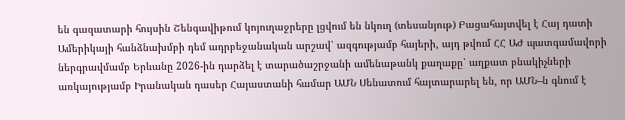են գազատարի հույսին Շենգավիթում կոյուղաջրերը լցվում են նկուղ (տեսանյութ) Բացահայտվել է Հայ դատի Ամերիկայի հանձնախմբի դեմ ադրբեջանական արշավ՝ ազգությամբ հայերի, այդ թվում ՀՀ ԱԺ պատգամավորի ներգրավմամբ Երևանը 2026-ին դարձել է տարածաշրջանի ամենաթանկ քաղաքը՝ աղքատ բնակիչների առկայությամբ Իրանական դասեր Հայաստանի համար ԱՄՆ Սենատում հայտարարել են, որ ԱՄՆ–ն գնում է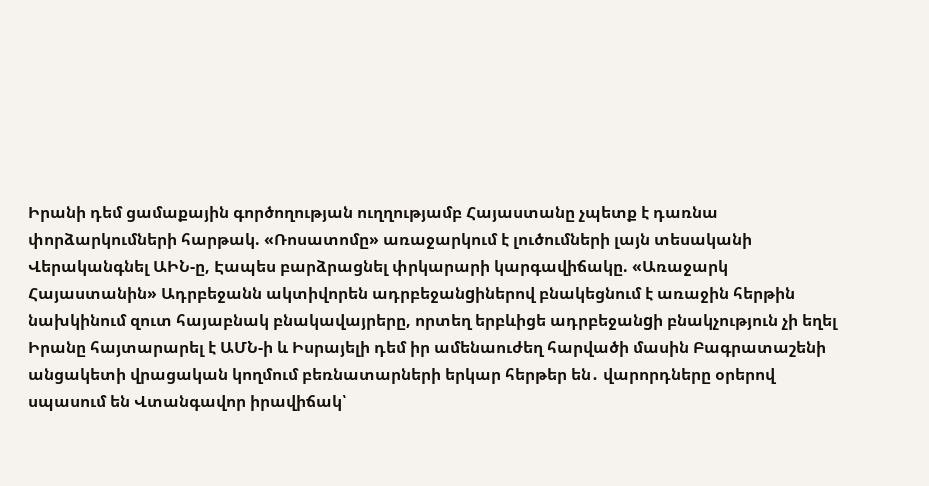Իրանի դեմ ցամաքային գործողության ուղղությամբ Հայաստանը չպետք է դառնա փորձարկումների հարթակ. «Ռոսատոմը» առաջարկում է լուծումների լայն տեսականի Վերականգնել ԱԻՆ-ը, Էապես բարձրացնել փրկարարի կարգավիճակը. «Առաջարկ Հայաստանին» Ադրբեջանն ակտիվորեն ադրբեջանgիներով բնակեցնում է առաջին հերթին նախկինում զուտ հայաբնակ բնակավայրերը, որտեղ երբևիցե ադրբեջանgի բնակչություն չի եղել Իրանը հայտարարել է ԱՄՆ-ի և Իսրայելի դեմ իր ամենաուժեղ հարվածի մասին Բագրատաշենի անցակետի վրացական կողմում բեռնատարների երկար հերթեր են․ վարորդները օրերով սպասում են Վտանգավոր իրավիճակ՝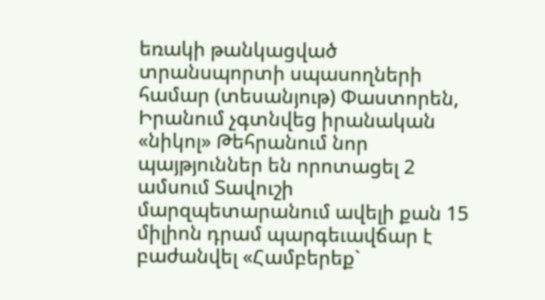եռակի թանկացված տրանսպորտի սպասողների համար (տեսանյութ) Փաստորեն, Իրանում չգտնվեց իրանական «նիկոլ» Թեհրանում նոր պայթյուններ են որոտացել 2 ամսում Տավուշի մարզպետարանում ավելի քան 15 միլիոն դրամ պարգեւավճար է բաժանվել «Համբերեք`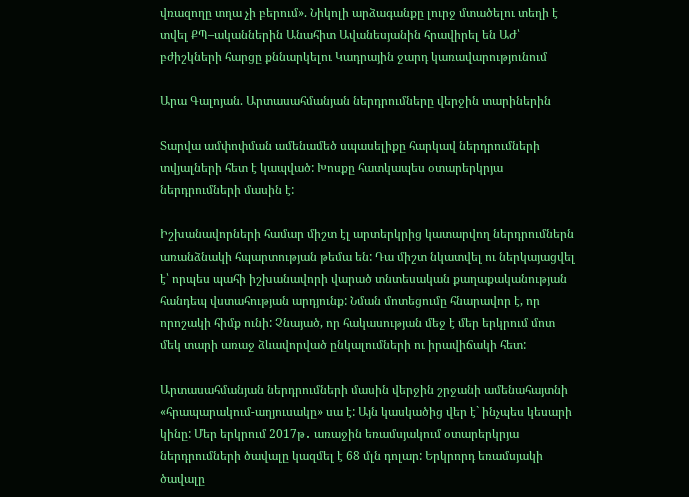վռազողը տղա չի բերում». Նիկոլի արձագանքը լուրջ մտածելու տեղի է տվել ՔՊ–ականներին Անահիտ Ավանեսյանին հրավիրել են ԱԺ՝ բժիշկների հարցը քննարկելու Կադրային ջարդ կառավարությունում

Արա Գալոյան. Արտասահմանյան ներդրումները վերջին տարիներին

Տարվա ամփոփման ամենամեծ սպասելիքը հարկավ ներդրումների տվյալների հետ է կապված: Խոսքը հատկապես օտարերկրյա ներդրումների մասին է:

Իշխանավորների համար միշտ էլ արտերկրից կատարվող ներդրումներն առանձնակի հպարտության թեմա են: Դա միշտ նկատվել ու ներկայացվել է՝ որպես պահի իշխանավորի վարած տնտեսական քաղաքականության հանդեպ վստահության արդյունք: Նման մոտեցումը հնարավոր է, որ որոշակի հիմք ունի: Չնայած, որ հակասության մեջ է մեր երկրում մոտ մեկ տարի առաջ ձևավորված ընկալումների ու իրավիճակի հետ:

Արտասահմանյան ներդրումների մասին վերջին շրջանի ամենահայտնի «հրապարակում-աղյուսակը» սա է: Այն կասկածից վեր է` ինչպես կեսարի կինը: Մեր երկրում 2017թ․ առաջին եռամսյակում օտարերկրյա ներդրումների ծավալը կազմել է 68 մլն դոլար: Երկրորդ եռամսյակի ծավալը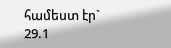համեստ էր` 29.1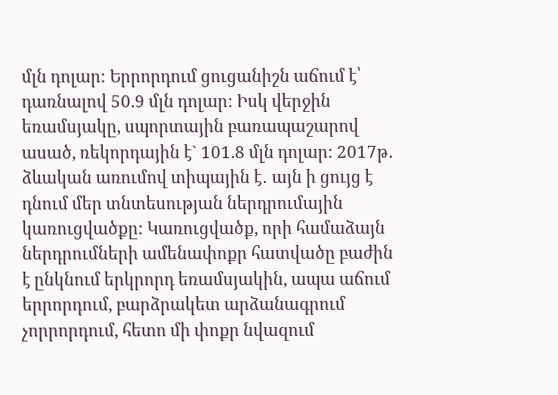մլն դոլար: Երրորդում ցուցանիշն աճում է՝ դառնալով 50.9 մլն դոլար: Իսկ վերջին եռամսյակը, սպորտային բառապաշարով ասած, ռեկորդային է` 101.8 մլն դոլար: 2017թ․ ձևական առումով տիպային է․ այն ի ցույց է դնում մեր տնտեսության ներդրումային կառուցվածքը: Կառուցվածք, որի համաձայն ներդրումների ամենափոքր հատվածը բաժին է ընկնում երկրորդ եռամսյակին, ապա աճում երրորդում, բարձրակետ արձանագրում չորրորդում, հետո մի փոքր նվազում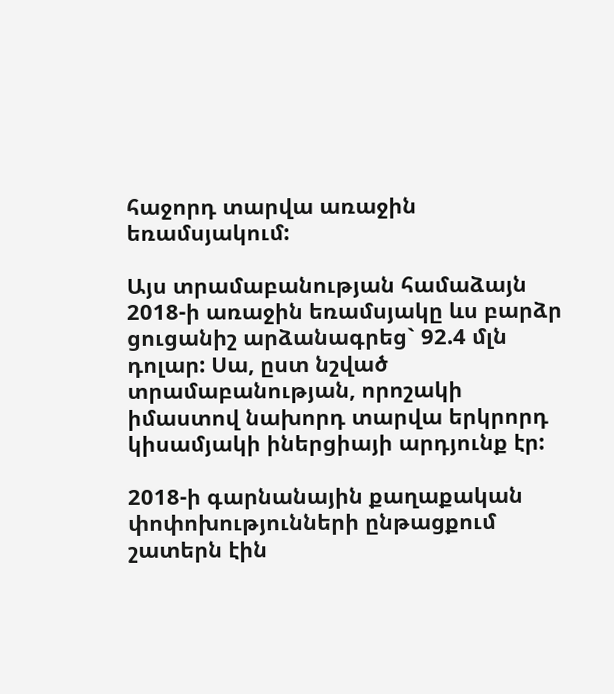հաջորդ տարվա առաջին եռամսյակում:

Այս տրամաբանության համաձայն 2018-ի առաջին եռամսյակը ևս բարձր ցուցանիշ արձանագրեց` 92.4 մլն դոլար: Սա, ըստ նշված տրամաբանության, որոշակի իմաստով նախորդ տարվա երկրորդ կիսամյակի իներցիայի արդյունք էր:

2018-ի գարնանային քաղաքական փոփոխությունների ընթացքում շատերն էին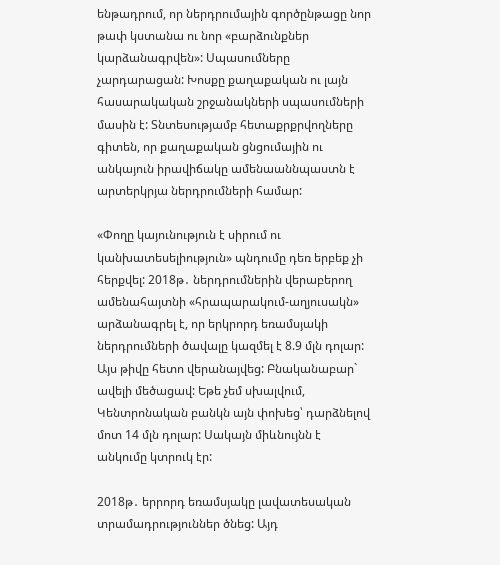ենթադրում, որ ներդրումային գործընթացը նոր թափ կստանա ու նոր «բարձունքներ կարձանագրվեն»: Սպասումները չարդարացան: Խոսքը քաղաքական ու լայն հասարակական շրջանակների սպասումների մասին է: Տնտեսությամբ հետաքրքրվողները գիտեն, որ քաղաքական ցնցումային ու անկայուն իրավիճակը ամենաաննպաստն է արտերկրյա ներդրումների համար:

«Փողը կայունություն է սիրում ու կանխատեսելիություն» պնդումը դեռ երբեք չի հերքվել: 2018թ․ ներդրումներին վերաբերող ամենահայտնի «հրապարակում-աղյուսակն» արձանագրել է, որ երկրորդ եռամսյակի ներդրումների ծավալը կազմել է 8.9 մլն դոլար: Այս թիվը հետո վերանայվեց: Բնականաբար` ավելի մեծացավ: Եթե չեմ սխալվում, Կենտրոնական բանկն այն փոխեց՝ դարձնելով մոտ 14 մլն դոլար: Սակայն միևնույնն է անկումը կտրուկ էր:

2018թ․ երրորդ եռամսյակը լավատեսական տրամադրություններ ծնեց: Այդ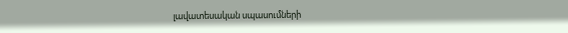լավատեսական սպասումների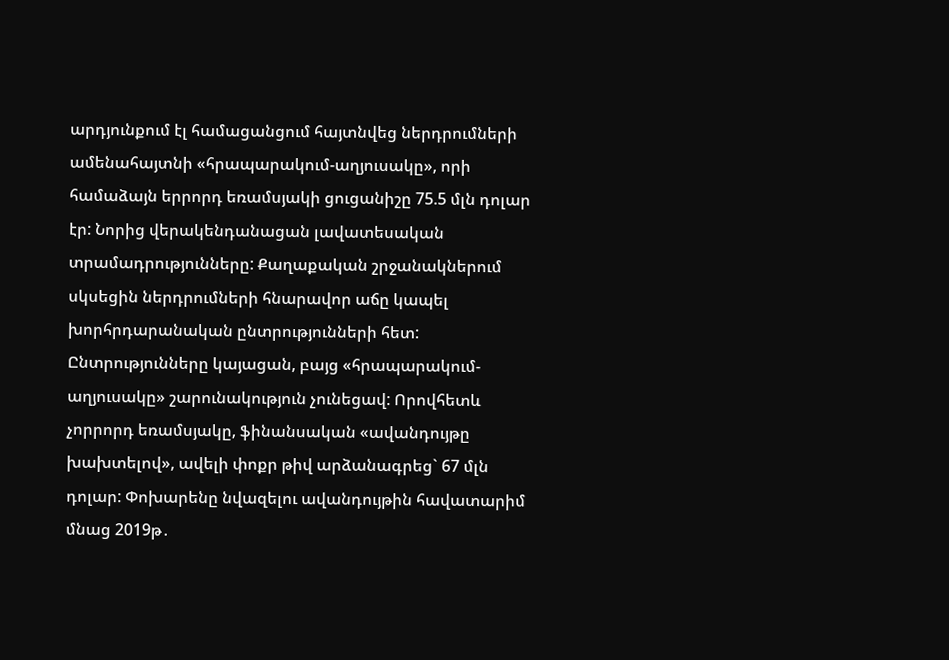արդյունքում էլ համացանցում հայտնվեց ներդրումների ամենահայտնի «հրապարակում-աղյուսակը», որի համաձայն երրորդ եռամսյակի ցուցանիշը 75.5 մլն դոլար էր: Նորից վերակենդանացան լավատեսական տրամադրությունները: Քաղաքական շրջանակներում սկսեցին ներդրումների հնարավոր աճը կապել խորհրդարանական ընտրությունների հետ: Ընտրությունները կայացան, բայց «հրապարակում-աղյուսակը» շարունակություն չունեցավ: Որովհետև չորրորդ եռամսյակը, ֆինանսական «ավանդույթը խախտելով», ավելի փոքր թիվ արձանագրեց` 67 մլն դոլար: Փոխարենը նվազելու ավանդույթին հավատարիմ մնաց 2019թ․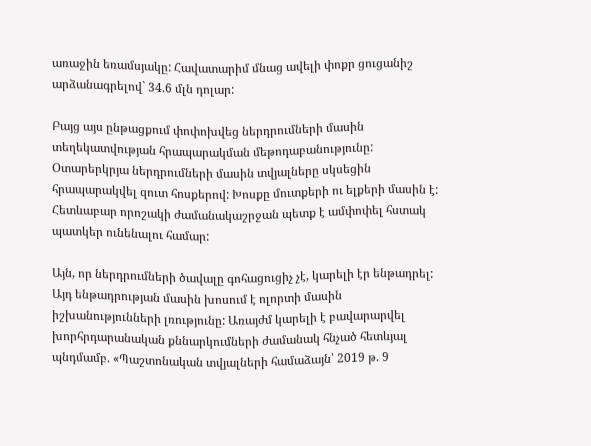առաջին եռամսյակը: Հավատարիմ մնաց ավելի փոքր ցուցանիշ արձանագրելով` 34.6 մլն դոլար:

Բայց այս ընթացքում փոփոխվեց ներդրումների մասին տեղեկատվության հրապարակման մեթոդաբանությունը: Օտարերկրյա ներդրումների մասին տվյալները սկսեցին հրապարակվել զուտ հոսքերով: Խոսքը մուտքերի ու ելքերի մասին է: Հետևաբար որոշակի ժամանակաշրջան պետք է ամփոփել հստակ պատկեր ունենալու համար:

Այն, որ ներդրումների ծավալը գոհացուցիչ չէ, կարելի էր ենթադրել: Այդ ենթադրության մասին խոսում է ոլորտի մասին իշխանությունների լռությունը: Առայժմ կարելի է բավարարվել խորհրդարանական քննարկումների ժամանակ հնչած հետևյալ պնդմամբ. «Պաշտոնական տվյալների համաձայն՝ 2019 թ. 9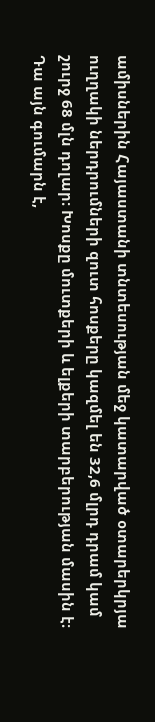ամիսներին Հայաստանի տնտեսության մեջ կատարված օտարերկրյա ուղղակի ներդրումների զուտ հոսքերը կազմել են 32,6 մլրդ դրամ կամ շուրջ 68 մլն դոլար։ Խոսքը մուտքերի և ելքերի տարբերության մասին է։ Դա այն գումարն է,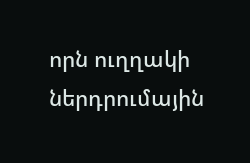որն ուղղակի ներդրումային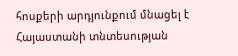հոսքերի արդյունքում մնացել է Հայաստանի տնտեսության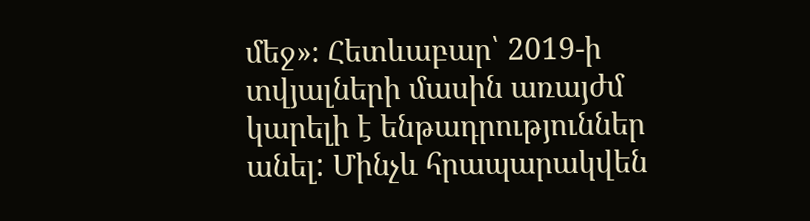մեջ»։ Հետևաբար՝ 2019-ի տվյալների մասին առայժմ կարելի է ենթադրություններ անել: Մինչև հրապարակվեն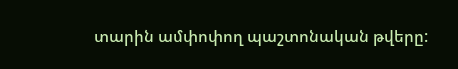տարին ամփոփող պաշտոնական թվերը: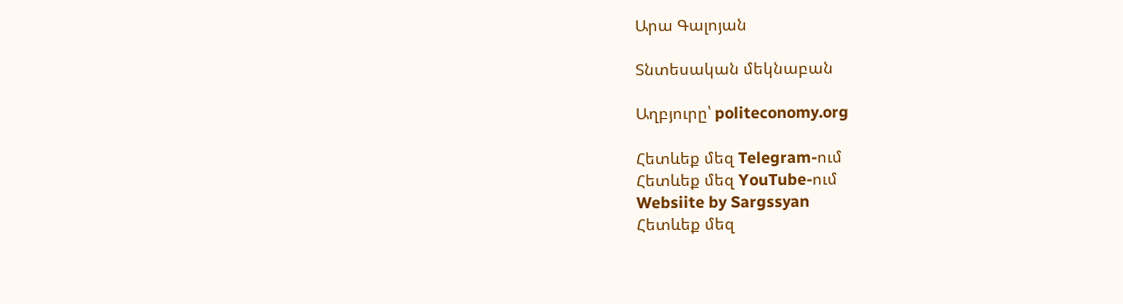Արա Գալոյան

Տնտեսական մեկնաբան

Աղբյուրը՝ politeconomy.org

Հետևեք մեզ Telegram-ում
Հետևեք մեզ YouTube-ում
Websiite by Sargssyan
Հետևեք մեզ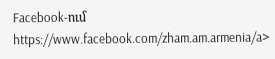Facebook-ում https://www.facebook.com/zham.am.armenia/a>